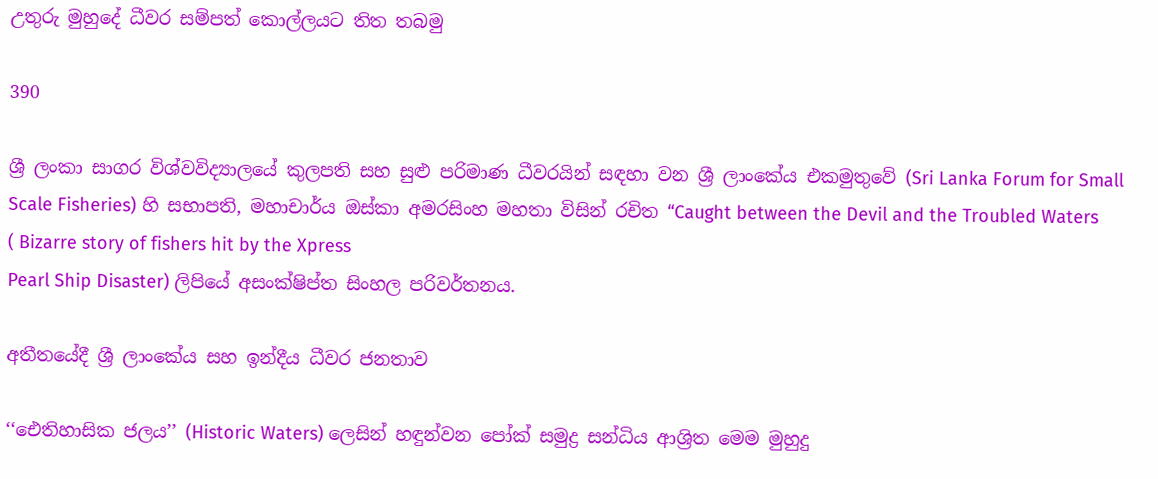උතුරු මුහුදේ ධීවර සම්පත් කොල්ලයට තිත තබමු

390

ශ්‍රී ලංකා සාගර විශ්වවිද්‍යාලයේ කුලපති සහ සුළු පරිමාණ ධීවරයින් සඳහා වන ශ්‍රී ලාංකේය එකමුතුවේ (Sri Lanka Forum for Small Scale Fisheries) හි සභාපති, මහාචාර්ය ඔස්කා අමරසිංහ මහතා විසින් රචිත “Caught between the Devil and the Troubled Waters ( Bizarre story of fishers hit by the Xpress
Pearl Ship Disaster) ලිපියේ අසංක්ෂිප්ත සිංහල පරිවර්තනය.

අතීතයේදී ශ්‍රී ලාංකේය සහ ඉන්දීය ධීවර ජනතාව

‘‘ඓතිහාසික ජලය’’ (Historic Waters) ලෙසින් හඳුන්වන පෝක් සමුද්‍ර සන්ධිය ආශ්‍රිත මෙම මුහුදු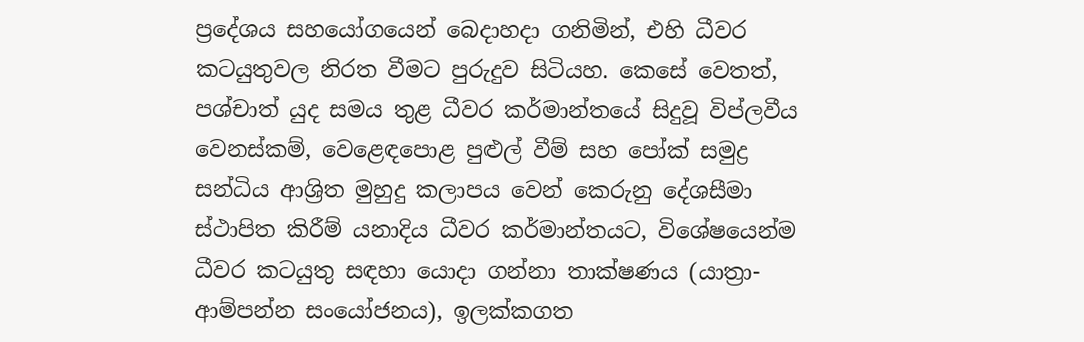ප්‍රදේශය සහයෝගයෙන් බෙදාහදා ගනිමින්, එහි ධීවර කටයුතුවල නිරත වීමට පුරුදුව සිටියහ. කෙසේ වෙතත්, පශ්චාත් යුද සමය තුළ ධීවර කර්මාන්තයේ සිදුවූ විප්ලවීය වෙනස්කම්, වෙළෙඳපොළ පුළුල් වීම් සහ පෝක් සමුද්‍ර සන්ධිය ආශ්‍රිත මුහුදු කලාපය වෙන් කෙරුනු දේශසීමා ස්ථාපිත කිරීම් යනාදිය ධීවර කර්මාන්තයට, විශේෂයෙන්ම ධීවර කටයුතු සඳහා යොදා ගන්නා තාක්ෂණය (යාත්‍රා-ආම්පන්න සංයෝජනය), ඉලක්කගත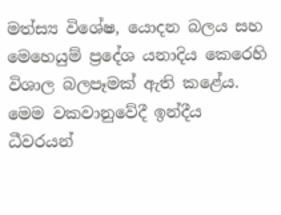මත්ස්‍ය විශේෂ, යොදන බලය සහ මෙහෙයුම් ප්‍රදේශ යනාදිය කෙරෙහි විශාල බලපෑමක් ඇති කළේය. මෙම වකවානුවේදී ඉන්දීය ධීවරයන්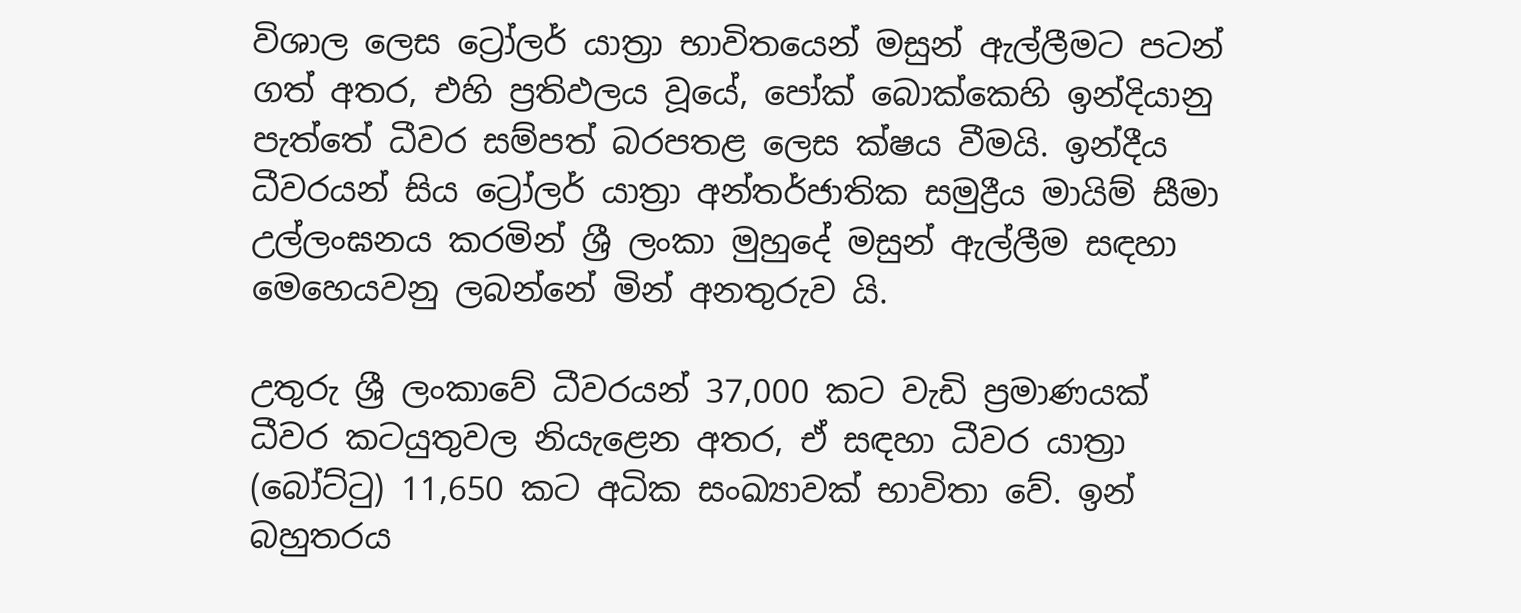විශාල ලෙස ට්‍රෝලර් යාත්‍රා භාවිතයෙන් මසුන් ඇල්ලීමට පටන් ගත් අතර, එහි ප්‍රතිඵලය වූයේ, පෝක් බොක්කෙහි ඉන්දියානු පැත්තේ ධීවර සම්පත් බරපතළ ලෙස ක්ෂය වීමයි. ඉන්දීය ධීවරයන් සිය ට්‍රෝලර් යාත්‍රා අන්තර්ජාතික සමුද්‍රීය මායිම් සීමා උල්ලංඝනය කරමින් ශ්‍රී ලංකා මුහුදේ මසුන් ඇල්ලීම සඳහා මෙහෙයවනු ලබන්නේ මින් අනතුරුව යි.

උතුරු ශ්‍රී ලංකාවේ ධීවරයන් 37,000 කට වැඩි ප්‍රමාණයක් ධීවර කටයුතුවල නියැළෙන අතර, ඒ සඳහා ධීවර යාත්‍රා (බෝට්ටු) 11,650 කට අධික සංඛ්‍යාවක් භාවිතා වේ. ඉන් බහුතරය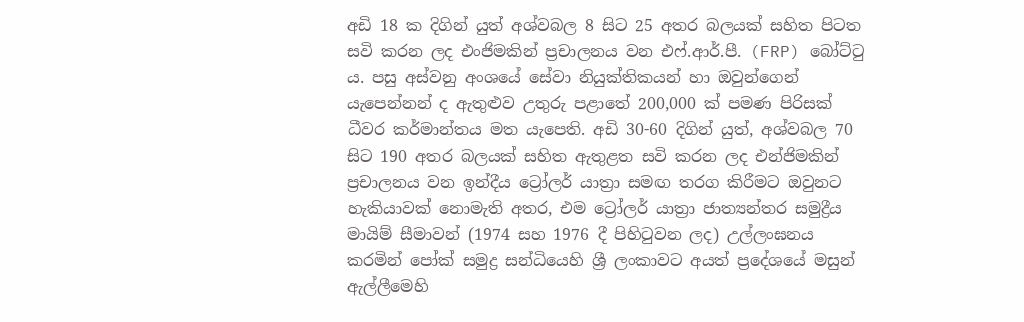අඩි 18 ක දිගින් යුත් අශ්වබල 8 සිට 25 අතර බලයක් සහිත පිටත සවි කරන ලද එංජිමකින් ප්‍රචාලනය වන එෆ්.ආර්.පී. (FRP) බෝට්ටු ය. පසු අස්වනු අංශයේ සේවා නියුක්තිකයන් හා ඔවුන්ගෙන් යැපෙන්නන් ද ඇතුළුව උතුරු පළාතේ 200,000 ක් පමණ පිරිසක් ධීවර කර්මාන්තය මත යැපෙති. අඩි 30-60 දිගින් යුත්, අශ්වබල 70 සිට 190 අතර බලයක් සහිත ඇතුළත සවි කරන ලද එන්ජිමකින් ප්‍රචාලනය වන ඉන්දීය ට්‍රෝලර් යාත්‍රා සමඟ තරග කිරීමට ඔවුනට හැකියාවක් නොමැති අතර, එම ට්‍රෝලර් යාත්‍රා ජාත්‍යන්තර සමුද්‍රීය මායිම් සීමාවන් (1974 සහ 1976 දී පිහිටුවන ලද) උල්ලංඝනය කරමින් පෝක් සමුද්‍ර සන්ධියෙහි ශ්‍රී ලංකාවට අයත් ප්‍රදේශයේ මසුන් ඇල්ලීමෙහි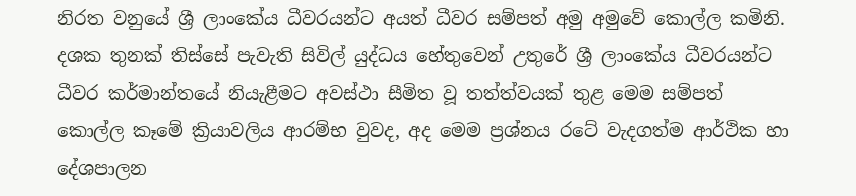නිරත වනුයේ ශ්‍රී ලාංකේය ධීවරයන්ට අයත් ධීවර සම්පත් අමු අමුවේ කොල්ල කමිනි. දශක තුනක් තිස්සේ පැවැති සිවිල් යුද්ධය හේතුවෙන් උතුරේ ශ්‍රී ලාංකේය ධීවරයන්ට ධීවර කර්මාන්තයේ නියැළීමට අවස්ථා සීමිත වූ තත්ත්වයක් තුළ මෙම සම්පත් කොල්ල කෑමේ ක්‍රියාවලිය ආරම්භ වුවද, අද මෙම ප්‍රශ්නය රටේ වැදගත්ම ආර්ථික හා දේශපාලන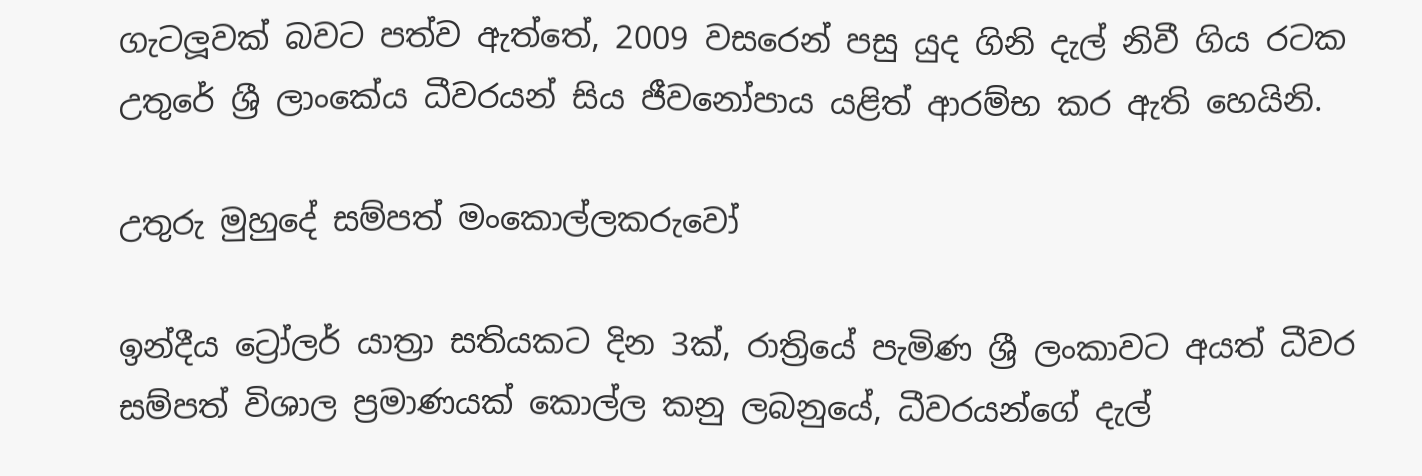ගැටලූවක් බවට පත්ව ඇත්තේ, 2009 වසරෙන් පසු යුද ගිනි දැල් නිවී ගිය රටක උතුරේ ශ්‍රී ලාංකේය ධීවරයන් සිය ජීවනෝපාය යළිත් ආරම්භ කර ඇති හෙයිනි.

උතුරු මුහුදේ සම්පත් මංකොල්ලකරුවෝ

ඉන්දීය ට්‍රෝලර් යාත්‍රා සතියකට දින 3ක්, රාත්‍රියේ පැමිණ ශ්‍රී ලංකාවට අයත් ධීවර සම්පත් විශාල ප්‍රමාණයක් කොල්ල කනු ලබනුයේ, ධීවරයන්ගේ දැල්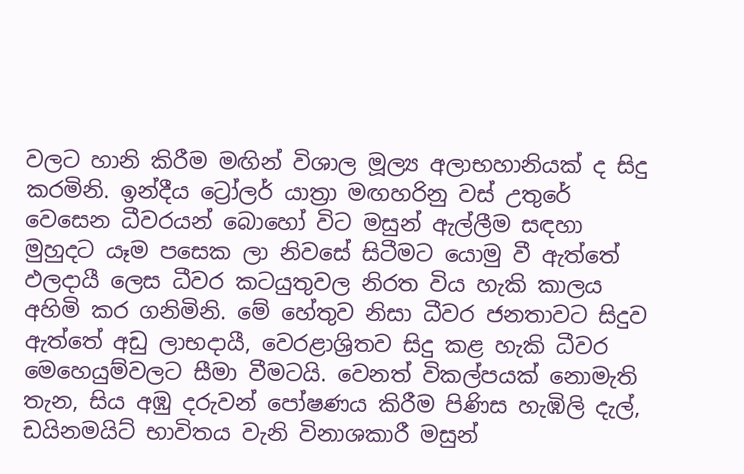වලට හානි කිරීම මඟින් විශාල මූල්‍ය අලාභහානියක් ද සිදු කරමිනි. ඉන්දීය ට්‍රෝලර් යාත්‍රා මඟහරිනු වස් උතුරේ වෙසෙන ධීවරයන් බොහෝ විට මසුන් ඇල්ලීම සඳහා මුහුදට යෑම පසෙක ලා නිවසේ සිටීමට යොමු වී ඇත්තේ ඵලදායී ලෙස ධීවර කටයුතුවල නිරත විය හැකි කාලය අහිමි කර ගනිමිනි. මේ හේතුව නිසා ධීවර ජනතාවට සිදුව ඇත්තේ අඩු ලාභදායී, වෙරළාශ්‍රිතව සිදු කළ හැකි ධීවර මෙහෙයුම්වලට සීමා වීමටයි. වෙනත් විකල්පයක් නොමැති තැන, සිය අඹු දරුවන් පෝෂණය කිරීම පිණිස හැඹිලි දැල්, ඩයිනමයිට් භාවිතය වැනි විනාශකාරී මසුන්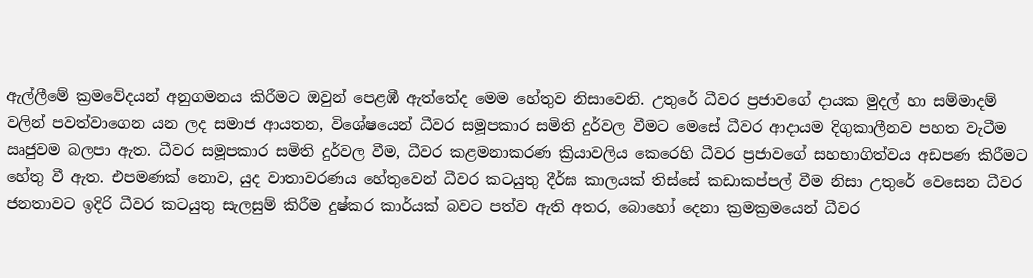ඇල්ලීමේ ක්‍රමවේදයන් අනුගමනය කිරීමට ඔවුන් පෙළඹී ඇත්තේද මෙම හේතුව නිසාවෙනි. උතුරේ ධීවර ප්‍රජාවගේ දායක මුදල් හා සම්මාදම් වලින් පවත්වාගෙන යන ලද සමාජ ආයතන, විශේෂයෙන් ධීවර සමූපකාර සමිති දුර්වල වීමට මෙසේ ධීවර ආදායම දිගුකාලීනව පහත වැටීම ඍජුවම බලපා ඇත. ධීවර සමූපකාර සමිති දුර්වල වීම, ධීවර කළමනාකරණ ක්‍රියාවලිය කෙරෙහි ධීවර ප්‍රජාවගේ සහභාගිත්වය අඩපණ කිරීමට හේතු වී ඇත. එපමණක් නොව, යුද වාතාවරණය හේතුවෙන් ධීවර කටයුතු දීර්ඝ කාලයක් තිස්සේ කඩාකප්පල් වීම නිසා උතුරේ වෙසෙන ධීවර ජනතාවට ඉදිරි ධීවර කටයුතු සැලසුම් කිරීම දුෂ්කර කාර්යක් බවට පත්ව ඇති අතර, බොහෝ දෙනා ක්‍රමක්‍රමයෙන් ධීවර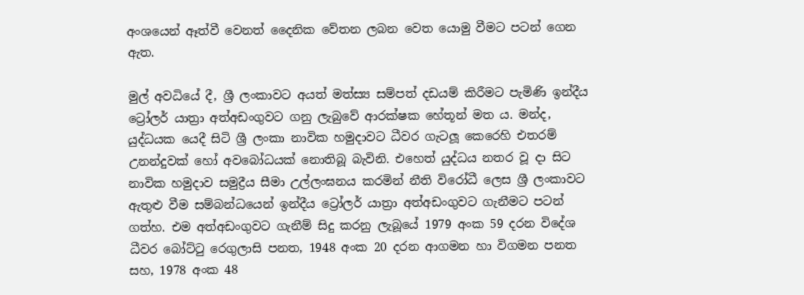අංශයෙන් ඈත්වී වෙනත් දෛනික වේතන ලබන වෙත යොමු වීමට පටන් ගෙන ඇත.

මුල් අවධියේ දී, ශ්‍රී ලංකාවට අයත් මත්ස්‍ය සම්පත් දඩයම් කිරීමට පැමිණි ඉන්දීය ට්‍රෝලර් යාත්‍රා අත්අඩංගුවට ගනු ලැබුවේ ආරක්ෂක හේතූන් මත ය. මන්ද, යුද්ධයක යෙදී සිටි ශ්‍රී ලංකා නාවික හමුදාවට ධීවර ගැටලූ කෙරෙහි එතරම් උනන්දුවක් හෝ අවබෝධයක් නොතිබූ බැවිනි. එහෙත් යුද්ධය නතර වූ දා සිට නාවික හමුදාව සමුද්‍රීය සීමා උල්ලංඝනය කරමින් නීති විරෝධී ලෙස ශ්‍රී ලංකාවට ඇතුළු වීම සම්බන්ධයෙන් ඉන්දීය ට්‍රෝලර් යාත්‍රා අත්අඩංගුවට ගැනීමට පටන් ගත්හ. එම අත්අඩංගුවට ගැනීම් සිදු කරනු ලැබූයේ 1979 අංක 59 දරන විදේශ ධීවර බෝට්ටු රෙගුලාසි පනත, 1948 අංක 20 දරන ආගමන හා විගමන පනත සහ, 1978 අංක 48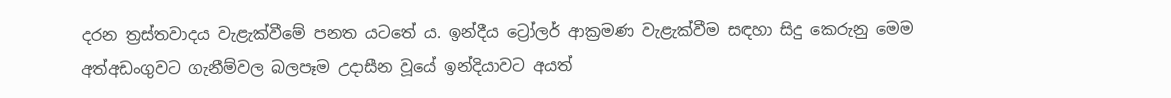දරන ත්‍රස්තවාදය වැළැක්වීමේ පනත යටතේ ය. ඉන්දීය ට්‍රෝලර් ආක්‍රමණ වැළැක්වීම සඳහා සිදු කෙරුනු මෙම අත්අඩංගුවට ගැනීම්වල බලපෑම උදාසීන වූයේ ඉන්දියාවට අයත්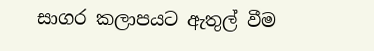සාගර කලාපයට ඇතුල් වීම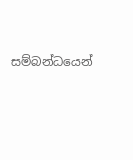සම්බන්ධයෙන්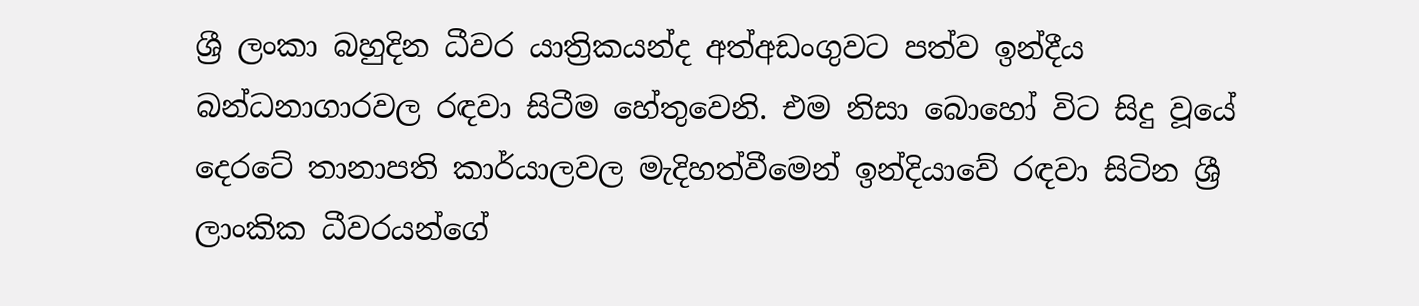ශ්‍රී ලංකා බහුදින ධීවර යාත්‍රිකයන්ද අත්අඩංගුවට පත්ව ඉන්දීය බන්ධනාගාරවල රඳවා සිටීම හේතුවෙනි. එම නිසා බොහෝ විට සිදු වූයේ දෙරටේ තානාපති කාර්යාලවල මැදිහත්වීමෙන් ඉන්දියාවේ රඳවා සිටින ශ්‍රී ලාංකික ධීවරයන්ගේ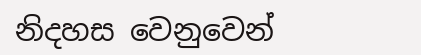නිදහස වෙනුවෙන්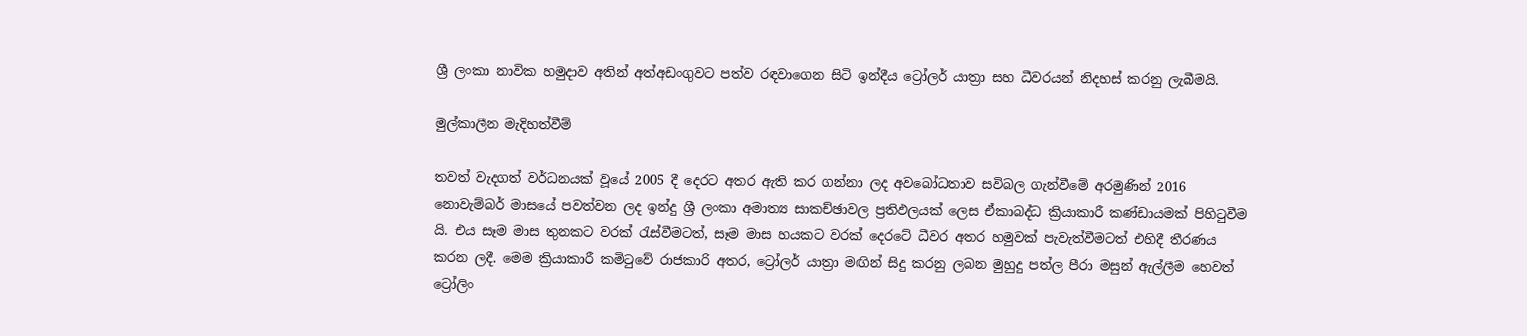ශ්‍රී ලංකා නාවික හමුදාව අතින් අත්අඩංගුවට පත්ව රඳවාගෙන සිටි ඉන්දීය ට්‍රෝලර් යාත්‍රා සහ ධීවරයන් නිදහස් කරනු ලැබීමයි.

මුල්කාලීන මැදිහත්වීම්

තවත් වැදගත් වර්ධනයක් වූයේ 2005 දී දෙරට අතර ඇති කර ගන්නා ලද අවබෝධතාව සවිබල ගැන්වීමේ අරමුණින් 2016 නොවැම්බර් මාසයේ පවත්වන ලද ඉන්දු ශ්‍රී ලංකා අමාත්‍ය සාකච්ඡාවල ප්‍රතිඵලයක් ලෙස ඒකාබද්ධ ක්‍රියාකාරී කණ්ඩායමක් පිහිටුවීම යි. එය සෑම මාස තුනකට වරක් රැස්වීමටත්, සෑම මාස හයකට වරක් දෙරටේ ධීවර අතර හමුවක් පැවැත්වීමටත් එහිදී තීරණය කරන ලදී. මෙම ක්‍රියාකාරී කමිටුවේ රාජකාරි අතර, ට්‍රෝලර් යාත්‍රා මඟින් සිදු කරනු ලබන මුහුදු පත්ල පීරා මසුන් ඇල්ලීම හෙවත් ට්‍රෝලිං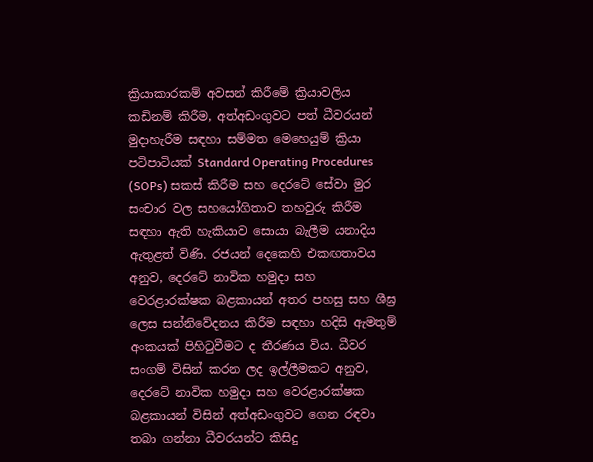ක්‍රියාකාරකම් අවසන් කිරීමේ ක්‍රියාවලිය කඩිනම් කිරීම, අත්අඩංගුවට පත් ධීවරයන් මුදාහැරීම සඳහා සම්මත මෙහෙයුම් ක්‍රියා පටිපාටියක් Standard Operating Procedures (SOPs) සකස් කිරීම සහ දෙරටේ සේවා මුර සංචාර වල සහයෝගිතාව තහවුරු කිරීම සඳහා ඇති හැකියාව සොයා බැලීම යනාදිය ඇතුළත් විණි. රජයන් දෙකෙහි එකඟතාවය අනුව, දෙරටේ නාවික හමුදා සහ වෙරළාරක්ෂක බළකායන් අතර පහසු සහ ශීඝ්‍ර ලෙස සන්නිවේදනය කිරීම සඳහා හදිසි ඇමතුම් අංකයක් පිහිටුවීමට ද තීරණය විය. ධීවර සංගම් විසින් කරන ලද ඉල්ලීමකට අනුව, දෙරටේ නාවික හමුදා සහ වෙරළාරක්ෂක බළකායන් විසින් අත්අඩංගුවට ගෙන රඳවා තබා ගන්නා ධීවරයන්ට කිසිදු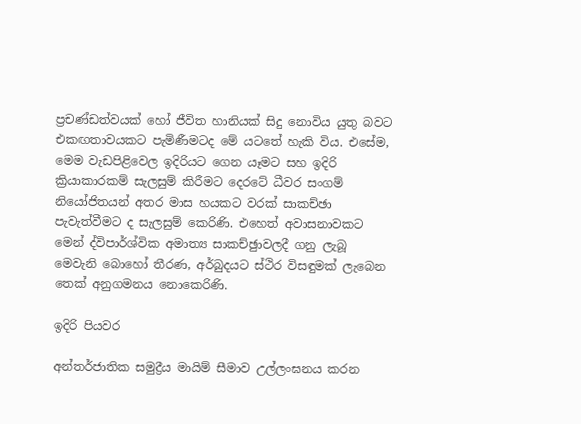ප්‍රචණ්ඩත්වයක් හෝ ජීවිත හානියක් සිදු නොවිය යුතු බවට එකඟතාවයකට පැමිණීමටද මේ යටතේ හැකි විය. එසේම, මෙම වැඩපිළිවෙල ඉදිරියට ගෙන යෑමට සහ ඉදිරි ක්‍රියාකාරකම් සැලසුම් කිරීමට දෙරටේ ධීවර සංගම් නියෝජිතයන් අතර මාස හයකට වරක් සාකච්ඡා පැවැත්වීමට ද සැලසුම් කෙරිණි. එහෙත් අවාසනාවකට මෙන් ද්විපාර්ශ්වික අමාත්‍ය සාකච්ඡුාවලදී ගනු ලැබූ මෙවැනි බොහෝ තීරණ, අර්බුදයට ස්ථිර විසඳුමක් ලැබෙන තෙක් අනුගමනය නොකෙරිණි.

ඉදිරි පියවර

අන්තර්ජාතික සමුද්‍රීය මායිම් සීමාව උල්ලංඝනය කරන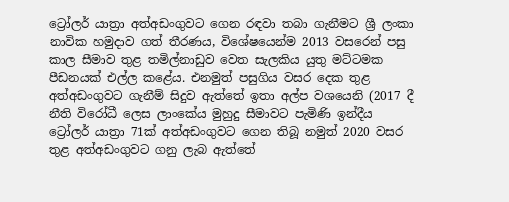ට්‍රෝලර් යාත්‍රා අත්අඩංගුවට ගෙන රඳවා තබා ගැනීමට ශ්‍රී ලංකා නාවික හමුදාව ගත් තීරණය, විශේෂයෙන්ම 2013 වසරෙන් පසු කාල සීමාව තුළ තමිල්නාඩුව වෙත සැලකිය යුතු මට්ටමක පීඩනයක් එල්ල කළේය. එනමුත් පසුගිය වසර දෙක තුළ අත්අඩංගුවට ගැනීම් සිදුව ඇත්තේ ඉතා අල්ප වශයෙනි (2017 දී නීති විරෝධී ලෙස ලාංකේය මුහුදු සීමාවට පැමිණි ඉන්දීය ට්‍රෝලර් යාත්‍රා 71ක් අත්අඩංගුවට ගෙන තිබූ නමුත් 2020 වසර තුළ අත්අඩංගුවට ගනු ලැබ ඇත්තේ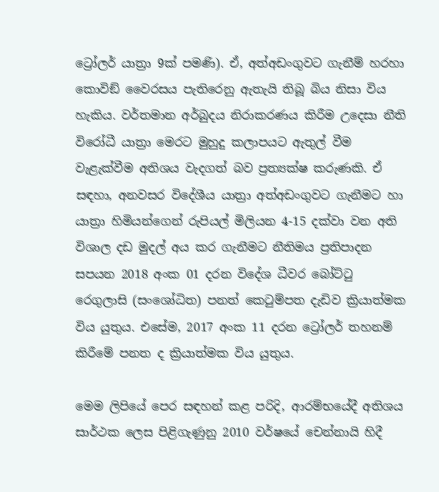ට්‍රෝලර් යාත්‍රා 9ක් පමණි). ඒ, අත්අඩංගුවට ගැනීම් හරහා කොවිඞ් වෛරසය පැතිරෙනු ඇතැයි තිබූ බිය නිසා විය හැකිය. වර්තමාන අර්බුදය නිරාකරණය කිරීම උදෙසා නීති විරෝධී යාත්‍රා මෙරට මුහුදු කලාපයට ඇතුල් වීම වැළැක්වීම අතිශය වැදගත් බව ප්‍රත්‍යක්ෂ කරුණකි. ඒ සඳහා, අනවසර විදේශීය යාත්‍රා අත්අඩංගුවට ගැනීමට හා යාත්‍රා හිමියන්ගෙන් රුපියල් මිලියන 4-15 දක්වා වන අති විශාල දඩ මුදල් අය කර ගැනීමට නීතිමය ප්‍රතිපාදන සපයන 2018 අංක 01 දරන විදේශ ධීවර බෝට්ටු රෙගුලාසි (සංශෝධිත) පනත් කෙටුම්පත දැඩිව ක්‍රියාත්මක විය යුතුය. එසේම, 2017 අංක 11 දරන ට්‍රෝලර් තහනම් කිරීමේ පනත ද ක්‍රියාත්මක විය යුතුය.

මෙම ලිපියේ පෙර සඳහන් කළ පරිදි, ආරම්භයේදී අතිශය සාර්ථක ලෙස පිළිගැණුනු 2010 වර්ෂයේ චෙන්නායි හිදී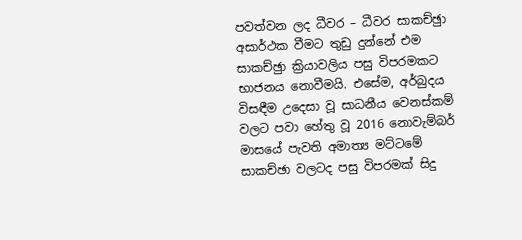පවත්වන ලද ධීවර – ධීවර සාකච්ඡුා අසාර්ථක වීමට තුඩු දුන්නේ එම සාකච්ඡුා ක්‍රියාවලිය පසු විපරමකට භාජනය නොවීමයි. එසේම, අර්බුදය විසඳීම උදෙසා වූ සාධනීය වෙනස්කම් වලට පවා හේතු වූ 2016 නොවැම්බර් මාසයේ පැවති අමාත්‍ය මට්ටමේ සාකච්ඡා වලටද පසු විපරමක් සිදු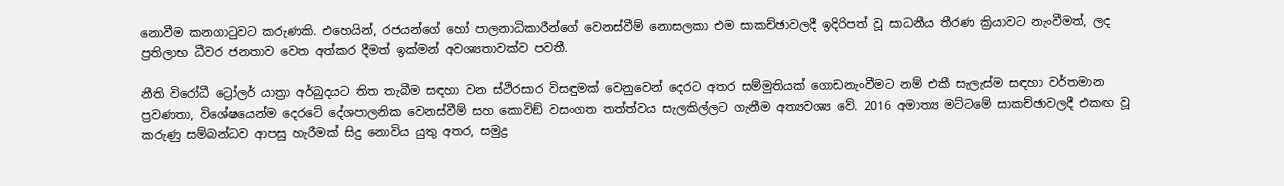නොවීම කනගාටුවට කරුණකි. එහෙයින්, රජයන්ගේ හෝ පාලනාධිකාරීන්ගේ වෙනස්වීම් නොසලකා එම සාකච්ඡාවලදී ඉදිරිපත් වූ සාධනීය තීරණ ක්‍රියාවට නැංවීමත්, ලද ප්‍රතිලාභ ධීවර ජනතාව වෙත අත්කර දීමත් ඉක්මන් අවශ්‍යතාවක්ව පවතී.

නීති විරෝධී ට්‍රෝලර් යාත්‍රා අර්බුදයට තිත තැබීම සඳහා වන ස්ථිරසාර විසඳුමක් වෙනුවෙන් දෙරට අතර සම්මුතියක් ගොඩනැංවීමට නම් එකී සැලැස්ම සඳහා වර්තමාන ප්‍රවණතා, විශේෂයෙන්ම දෙරටේ දේශපාලනික වෙනස්වීම් සහ කොවිඞ් වසංගත තත්ත්වය සැලකිල්ලට ගැනීම අත්‍යවශ්‍ය වේ. 2016 අමාත්‍ය මට්ටමේ සාකච්ඡාවලදී එකඟ වූ කරුණු සම්බන්ධව ආපසු හැරීමක් සිදු නොවිය යුතු අතර, සමුද්‍ර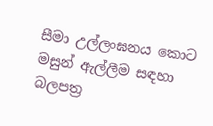සීමා උල්ලංඝනය කොට මසුන් ඇල්ලීම සඳහා බලපත්‍ර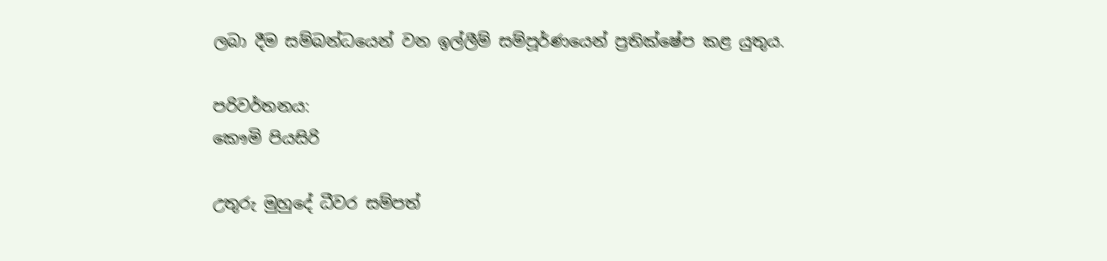ලබා දීම සම්බන්ධයෙන් වන ඉල්ලීම් සම්පූර්ණයෙන් ප්‍රතික්ෂේප කළ යුතුය.

පරිවර්තනය:
කෞමි පියසිරි

උතුරු මුහුදේ ධීවර සම්පත්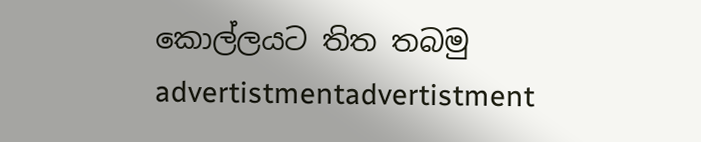කොල්ලයට තිත තබමු
advertistmentadvertistment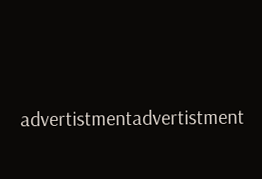advertistmentadvertistment